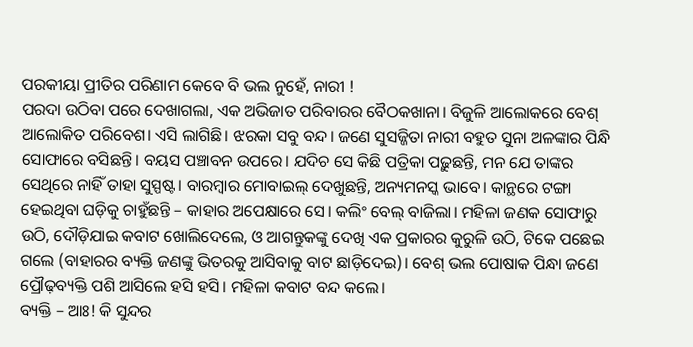ପରକୀୟା ପ୍ରୀତିର ପରିଣାମ କେବେ ବି ଭଲ ନୁହେଁ, ନାରୀ !
ପରଦା ଉଠିବା ପରେ ଦେଖାଗଲା, ଏକ ଅଭିଜାତ ପରିବାରର ବୈଠକଖାନା। ବିଜୁଳି ଆଲୋକରେ ବେଶ୍ ଆଲୋକିତ ପରିବେଶ। ଏସି ଲାଗିଛି। ଝରକା ସବୁ ବନ୍ଦ। ଜଣେ ସୁସଜ୍ଜିତା ନାରୀ ବହୁତ ସୁନା ଅଳଙ୍କାର ପିନ୍ଧି ସୋଫାରେ ବସିଛନ୍ତି। ବୟସ ପଞ୍ଚାବନ ଉପରେ। ଯଦିଚ ସେ କିଛି ପତ୍ରିକା ପଢ଼ୁଛନ୍ତି, ମନ ଯେ ତାଙ୍କର ସେଥିରେ ନାହିଁ ତାହା ସୁସ୍ପଷ୍ଟ। ବାରମ୍ବାର ମୋବାଇଲ୍ ଦେଖୁଛନ୍ତି, ଅନ୍ୟମନସ୍କ ଭାବେ। କାନ୍ଥରେ ଟଙ୍ଗା ହେଇଥିବା ଘଡ଼ିକୁ ଚାହୁଁଛନ୍ତି – କାହାର ଅପେକ୍ଷାରେ ସେ। କଲିଂ ବେଲ୍ ବାଜିଲା। ମହିଳା ଜଣକ ସୋଫାରୁ ଉଠି, ଦୌଡ଼ିଯାଇ କବାଟ ଖୋଲିଦେଲେ, ଓ ଆଗନ୍ତୁକଙ୍କୁ ଦେଖି ଏକ ପ୍ରକାରର କୁରୁଳି ଉଠି, ଟିକେ ପଛେଇ ଗଲେ (ବାହାରର ବ୍ୟକ୍ତି ଜଣଙ୍କୁ ଭିତରକୁ ଆସିବାକୁ ବାଟ ଛାଡ଼ିଦେଇ)। ବେଶ୍ ଭଲ ପୋଷାକ ପିନ୍ଧା ଜଣେ ପ୍ରୌଢ଼ବ୍ୟକ୍ତି ପଶି ଆସିଲେ ହସି ହସି। ମହିଳା କବାଟ ବନ୍ଦ କଲେ।
ବ୍ୟକ୍ତି – ଆଃ! କି ସୁନ୍ଦର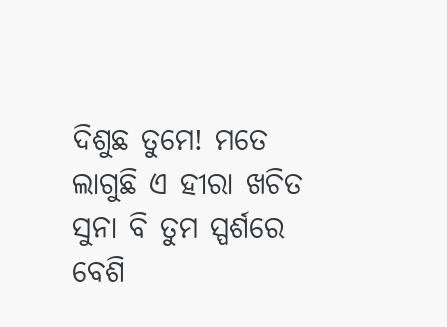ଦିଶୁଛ ତୁମେ! ମତେ ଲାଗୁଛି ଏ ହୀରା ଖଚିତ ସୁନା ବି ତୁମ ସ୍ପର୍ଶରେ ବେଶି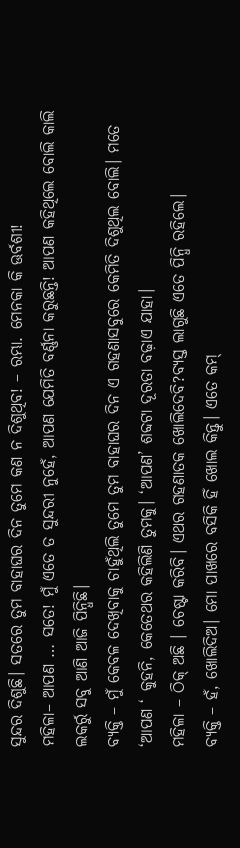ସୁନ୍ଦର ଦିଶୁଛି। ସତରେ ତୁମ ବାହାଘର ଦିନ ତୁମେ କଣ ନ ଦିଶୁଥିବ! – ରମ୍ଭା. ମେନକା କି ଊର୍ବଶୀ!
ମହିଳା– ଆପଣ … ସତେ! ମୁଁ ଏତେ ତ ସୁନ୍ଦରୀ ନୁହେଁ, ଆପଣ ଯେମିତି ବର୍ଣ୍ଣନା କରୁଛନ୍ତି! ଆପଣ କହିଥିଲେ ବୋଲି କାଲି ଲକର୍ରୁ ସବୁ ଆଣି ଆଜି ପିନ୍ଧିଛି।
ବ୍ୟକ୍ତି – ମୁଁ କେବଳ ଦେଖିବାକୁ ଚାହୁଁଥିଲି ତୁମେ ତୁମ ବାହାଘର ଦିନ ଏ ଗହଣାସବୁରେ କେମିତି ଦିଶୁଥିଲ ବୋଲି। ମତେ ‘ଆପଣ ‘ କୁହନି, କେତେଥର କହିଲିଣି ତୁମକୁ। ‘ଆପଣ’ ଶବ୍ଦଟା ଦୂରତା ବଢ଼ାଏ ଯାହା।
ମହିଳା – ଠିକ୍ ଅଛି । ଚେଷ୍ଟା କରିବି। ଏଥର ଗହଣାତକ ଖୋଲିଦେବି?ବ୍ୟସ୍ତ ଲାଗୁଛି ଏତେ ପିନ୍ଧି ରହିଲେ।
ବ୍ୟକ୍ତି – ହଁ, ଖୋଲିଦିଅ। ମୋ ପାଖରେ ବସିକି ହିଁ ଖୋଲ କିନ୍ତୁ। ଏତେ କମ୍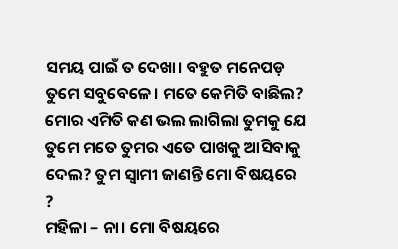ସମୟ ପାଇଁ ତ ଦେଖା। ବହୁତ ମନେପଡ଼ ତୁମେ ସବୁବେଳେ। ମତେ କେମିତି ବାଛିଲ? ମୋର ଏମିତି କଣ ଭଲ ଲାଗିଲା ତୁମକୁ ଯେ ତୁମେ ମତେ ତୁମର ଏତେ ପାଖକୁ ଆସିବାକୁ ଦେଲ? ତୁମ ସ୍ବାମୀ ଜାଣନ୍ତି ମୋ ବିଷୟରେ ?
ମହିଳା – ନା। ମୋ ବିଷୟରେ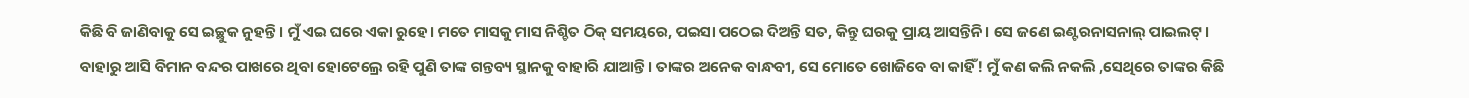କିଛି ବି ଜାଣିବାକୁ ସେ ଇଚ୍ଛୁକ ନୁହନ୍ତି। ମୁଁ ଏଇ ଘରେ ଏକା ରୁହେ। ମତେ ମାସକୁ ମାସ ନିଶ୍ଚିତ ଠିକ୍ ସମୟରେ, ପଇସା ପଠେଇ ଦିଅନ୍ତି ସତ, କିନ୍ତୁ ଘରକୁ ପ୍ରାୟ ଆସନ୍ତିନି। ସେ ଜଣେ ଇଣ୍ଟରନାସନାଲ୍ ପାଇଲଟ୍। ବାହାରୁ ଆସି ବିମାନ ବନ୍ଦର ପାଖରେ ଥିବା ହୋଟେଲ୍ରେ ରହି ପୁଣି ତାଙ୍କ ଗନ୍ତବ୍ୟ ସ୍ଥାନକୁ ବାହାରି ଯାଆନ୍ତି। ତାଙ୍କର ଅନେକ ବାନ୍ଧବୀ, ସେ ମୋତେ ଖୋଜିବେ ବା କାହିଁ! ମୁଁ କଣ କଲି ନକଲି ,ସେଥିରେ ତାଙ୍କର କିଛି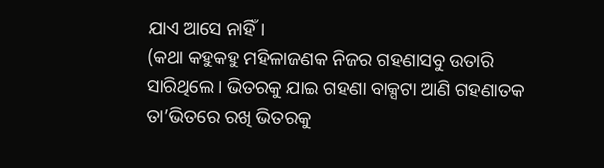ଯାଏ ଆସେ ନାହିଁ।
(କଥା କହୁକହୁ ମହିଳାଜଣକ ନିଜର ଗହଣାସବୁ ଉତାରି ସାରିଥିଲେ। ଭିତରକୁ ଯାଇ ଗହଣା ବାକ୍ସଟା ଆଣି ଗହଣାତକ ତା’ଭିତରେ ରଖି ଭିତରକୁ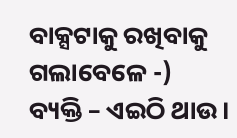ବାକ୍ସଟାକୁ ରଖିବାକୁ ଗଲାବେଳେ -)
ବ୍ୟକ୍ତି – ଏଇଠି ଥାଉ।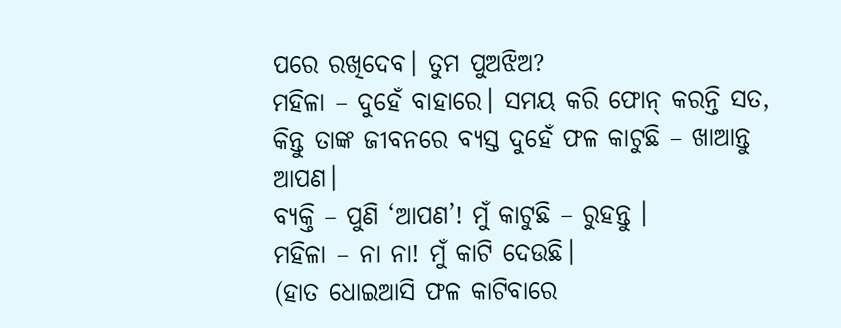ପରେ ରଖିଦେବ। ତୁମ ପୁଅଝିଅ?
ମହିଳା – ଦୁହେଁ ବାହାରେ। ସମୟ କରି ଫୋନ୍ କରନ୍ତି ସତ, କିନ୍ତୁ ତାଙ୍କ ଜୀବନରେ ବ୍ୟସ୍ତ ଦୁହେଁ ଫଳ କାଟୁଛି – ଖାଆନ୍ତୁ ଆପଣ।
ବ୍ୟକ୍ତି – ପୁଣି ‘ଆପଣ’! ମୁଁ କାଟୁଛି – ରୁହନ୍ତୁ ।
ମହିଳା – ନା ନା! ମୁଁ କାଟି ଦେଉଛି।
(ହାତ ଧୋଇଆସି ଫଳ କାଟିବାରେ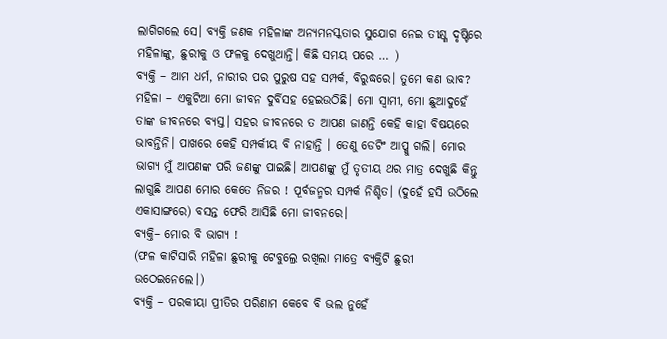ଲାଗିଗଲେ ସେ। ବ୍ୟକ୍ତି ଜଣକ ମହିଳାଙ୍କ ଅନ୍ୟମନସ୍କତାର ସୁଯୋଗ ନେଇ ତୀକ୍ଷ୍ଣ ଦୃଷ୍ଟିରେ ମହିଳାଙ୍କୁ, ଛୁରୀକୁ ଓ ଫଳକୁ ଦେଖୁଥାନ୍ତି। କିଛି ସମୟ ପରେ … )
ବ୍ୟକ୍ତି – ଆମ ଧର୍ମ, ନାରୀର ପର ପୁରୁଷ ସହ ସମ୍ପର୍କ, ବିରୁଦ୍ଧରେ। ତୁମେ କଣ ଭାବ?
ମହିଳା – ଏକୁଟିଆ ମୋ ଜୀବନ ଦୁର୍ବିସହ ହେଇଉଠିଛି। ମୋ ସ୍ବାମୀ, ମୋ ଛୁଆଦୁହେଁ ତାଙ୍କ ଜୀବନରେ ବ୍ୟସ୍ତ। ସହର ଜୀବନରେ ତ ଆପଣ ଜାଣନ୍ତି କେହି କାହା ବିଷୟରେ ଭାବନ୍ତିନି। ପାଖରେ କେହି ସମ୍ପର୍କୀୟ ବି ନାହାନ୍ତି । ତେଣୁ ଡେଟିଂ ଆପ୍କୁ ଗଲି। ମୋର ଭାଗ୍ୟ ମୁଁ ଆପଣଙ୍କ ପରି ଜଣଙ୍କୁ ପାଇଛି। ଆପଣଙ୍କୁ ମୁଁ ତୃତୀୟ ଥର ମାତ୍ର ଦେଖୁଛି କିନ୍ତୁ ଲାଗୁଛି ଆପଣ ମୋର କେତେ ନିଜର ! ପୂର୍ବଜନ୍ମର ସମ୍ପର୍କ ନିଶ୍ଚିତ। (ଦୁହେଁ ହସି ଉଠିଲେ ଏକାସାଙ୍ଗରେ) ବସନ୍ତ ଫେରି ଆସିଛି ମୋ ଜୀବନରେ।
ବ୍ୟକ୍ତି– ମୋର ବି ଭାଗ୍ୟ !
(ଫଳ କାଟିସାରି ମହିଳା ଛୁରୀକୁ ଟେବୁଲ୍ରେ ରଖିଲା ମାତ୍ରେ ବ୍ୟକ୍ତିଟି ଛୁରୀ ଉଠେଇନେଲେ।)
ବ୍ୟକ୍ତି – ପରକୀୟା ପ୍ରୀତିର ପରିଣାମ କେବେ ବି ଭଲ ନୁହେଁ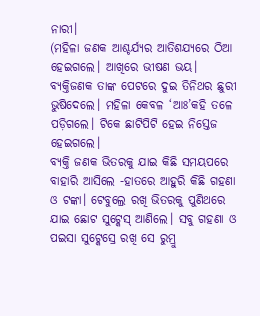ନାରୀ।
(ମହିଳା ଜଣକ ଆଶ୍ଚର୍ଯ୍ୟର ଆତିଶଯ୍ୟରେ ଠିଆ ହେଇଗଲେ। ଆଖିରେ ଭୀଷଣ ଭୟ।
ବ୍ୟକ୍ତିଜଣକ ତାଙ୍କ ପେଟରେ ଦୁଇ ତିନିଥର ଛୁରୀ ଭୁଷିଦେଲେ। ମହିଳା କେବଳ ‘ଆଃ’କହି ତଳେ ପଡ଼ିଗଲେ। ଟିକେ ଛାଟିପିଟି ହେଇ ନିସ୍ତେଜ ହେଇଗଲେ।
ବ୍ୟକ୍ତି ଜଣକ ଭିତରକୁ ଯାଇ କିଛି ସମୟପରେ ବାହାରି ଆସିଲେ -ହାତରେ ଆହୁରି କିଛି ଗହଣା ଓ ଟଙ୍କା। ଟେବୁଲ୍ରେ ରଖି ଭିତରକୁ ପୁଣିଥରେ ଯାଇ ଛୋଟ ସୁଟ୍କେସ୍ ଆଣିଲେ। ସବୁ ଗହଣା ଓ ପଇସା ସୁଟ୍କେସ୍ରେ ରଖି ସେ ରୁମ୍ରୁ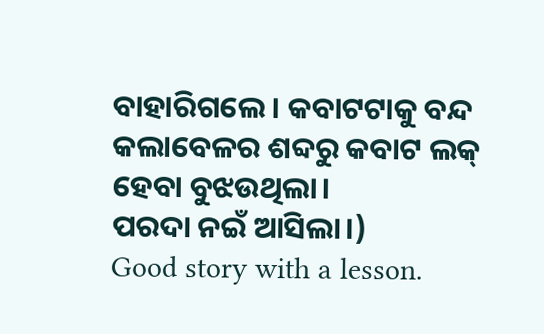ବାହାରିଗଲେ। କବାଟଟାକୁ ବନ୍ଦ କଲାବେଳର ଶବ୍ଦରୁ କବାଟ ଲକ୍ ହେବା ବୁଝଉଥିଲା।
ପରଦା ନଇଁ ଆସିଲା।)
Good story with a lesson.